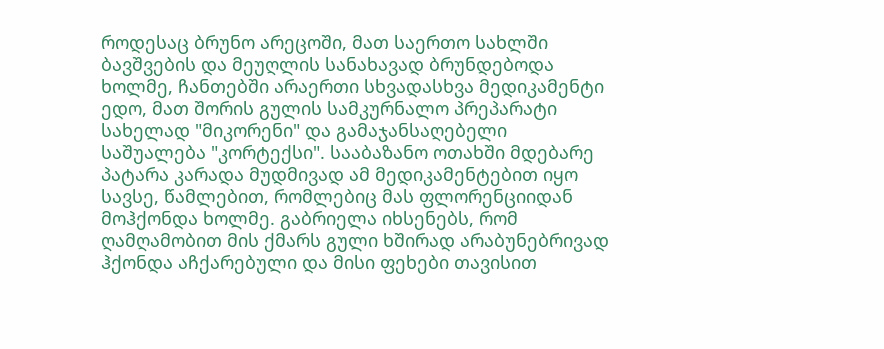როდესაც ბრუნო არეცოში, მათ საერთო სახლში ბავშვების და მეუღლის სანახავად ბრუნდებოდა ხოლმე, ჩანთებში არაერთი სხვადასხვა მედიკამენტი ედო, მათ შორის გულის სამკურნალო პრეპარატი სახელად "მიკორენი" და გამაჯანსაღებელი საშუალება "კორტექსი". სააბაზანო ოთახში მდებარე პატარა კარადა მუდმივად ამ მედიკამენტებით იყო სავსე, წამლებით, რომლებიც მას ფლორენციიდან მოჰქონდა ხოლმე. გაბრიელა იხსენებს, რომ ღამღამობით მის ქმარს გული ხშირად არაბუნებრივად ჰქონდა აჩქარებული და მისი ფეხები თავისით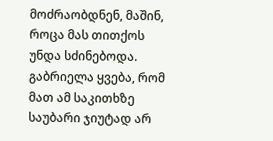მოძრაობდნენ, მაშინ, როცა მას თითქოს უნდა სძინებოდა. გაბრიელა ყვება, რომ მათ ამ საკითხზე საუბარი ჯიუტად არ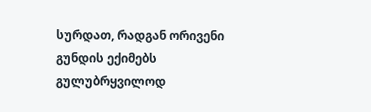სურდათ, რადგან ორივენი გუნდის ექიმებს გულუბრყვილოდ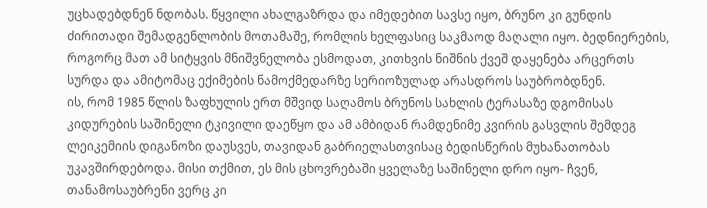უცხადებდნენ ნდობას. წყვილი ახალგაზრდა და იმედებით სავსე იყო, ბრუნო კი გუნდის ძირითადი შემადგენლობის მოთამაშე, რომლის ხელფასიც საკმაოდ მაღალი იყო. ბედნიერების, როგორც მათ ამ სიტყვის მნიშვნელობა ესმოდათ, კითხვის ნიშნის ქვეშ დაყენება არცერთს სურდა და ამიტომაც ექიმების ნამოქმედარზე სერიოზულად არასდროს საუბრობდნენ.
ის, რომ 1985 წლის ზაფხულის ერთ მშვიდ საღამოს ბრუნოს სახლის ტერასაზე დგომისას კიდურების საშინელი ტკივილი დაეწყო და ამ ამბიდან რამდენიმე კვირის გასვლის შემდეგ ლეიკემიის დიგანოზი დაუსვეს, თავიდან გაბრიელასთვისაც ბედისწერის მუხანათობას უკავშირდებოდა. მისი თქმით, ეს მის ცხოვრებაში ყველაზე საშინელი დრო იყო- ჩვენ, თანამოსაუბრენი ვერც კი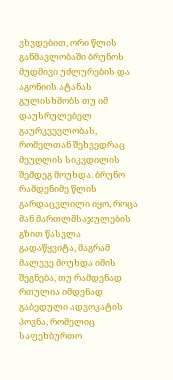ვხვდებით, ორი წლის განმავლობაში ბრუნოს მუდმივი უძლურების და აგონიის ატანას გულისხმობს თუ იმ დაუსრულებელ გაურკვევლობას, რომელთან შეხვედრაც მეუღლის სიკვდილის შემდეგ მოუხდა. ბრუნო რამდენიმე წლის გარდაცვლილი იყო, როცა მან მართლმსაჯულების გზით წასვლა გადაწყვიტა, მაგრამ მალევე მოუხდა იმის შეგნება, თუ რამდენად რთულია იმდენად გაბედული ადვოკატის პოვნა, რომელიც საფეხბურთო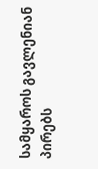სამყაროს გავლენიან პირებს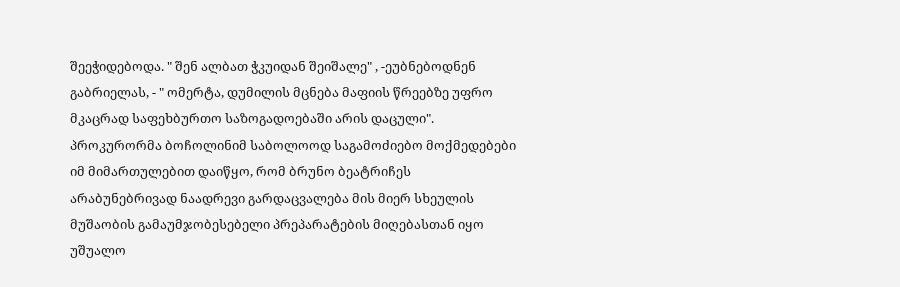შეეჭიდებოდა. " შენ ალბათ ჭკუიდან შეიშალე" , -ეუბნებოდნენ გაბრიელას, - " ომერტა, დუმილის მცნება მაფიის წრეებზე უფრო მკაცრად საფეხბურთო საზოგადოებაში არის დაცული".
პროკურორმა ბოჩოლინიმ საბოლოოდ საგამოძიებო მოქმედებები იმ მიმართულებით დაიწყო, რომ ბრუნო ბეატრიჩეს არაბუნებრივად ნაადრევი გარდაცვალება მის მიერ სხეულის მუშაობის გამაუმჯობესებელი პრეპარატების მიღებასთან იყო უშუალო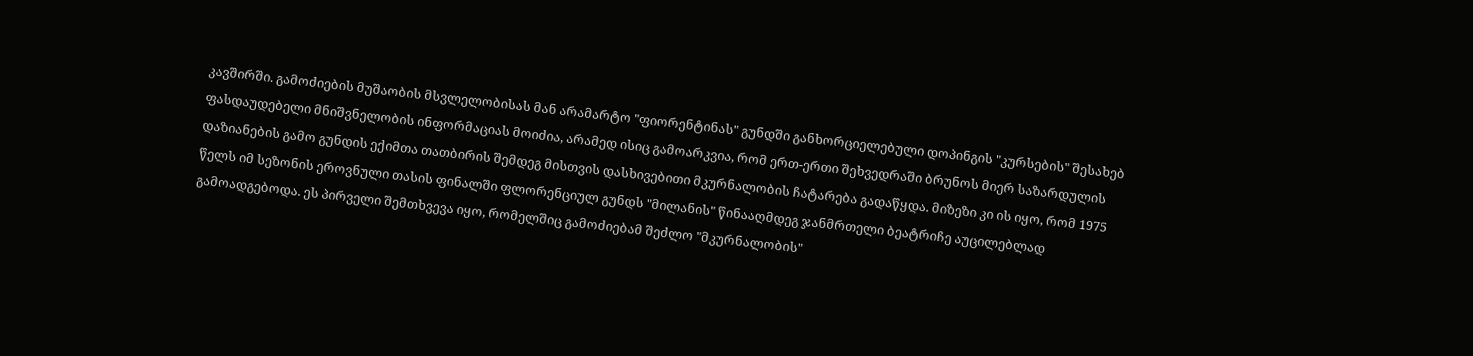კავშირში. გამოძიების მუშაობის მსვლელობისას მან არამარტო "ფიორენტინას" გუნდში განხორციელებული დოპინგის "კურსების" შესახებ ფასდაუდებელი მნიშვნელობის ინფორმაციას მოიძია, არამედ ისიც გამოარკვია, რომ ერთ-ერთი შეხვედრაში ბრუნოს მიერ საზარდულის დაზიანების გამო გუნდის ექიმთა თათბირის შემდეგ მისთვის დასხივებითი მკურნალობის ჩატარება გადაწყდა. მიზეზი კი ის იყო, რომ 1975 წელს იმ სეზონის ეროვნული თასის ფინალში ფლორენციულ გუნდს "მილანის" წინააღმდეგ ჯანმრთელი ბეატრიჩე აუცილებლად გამოადგებოდა. ეს პირველი შემთხვევა იყო, რომელშიც გამოძიებამ შეძლო "მკურნალობის"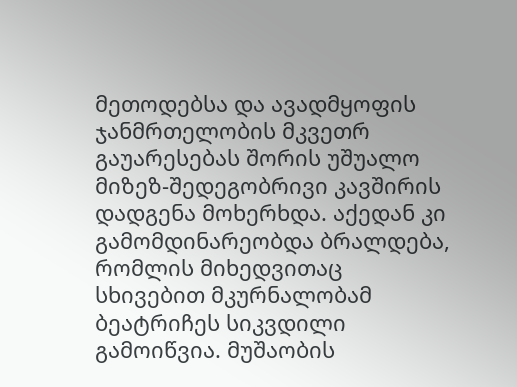მეთოდებსა და ავადმყოფის ჯანმრთელობის მკვეთრ გაუარესებას შორის უშუალო მიზეზ-შედეგობრივი კავშირის დადგენა მოხერხდა. აქედან კი გამომდინარეობდა ბრალდება, რომლის მიხედვითაც სხივებით მკურნალობამ ბეატრიჩეს სიკვდილი გამოიწვია. მუშაობის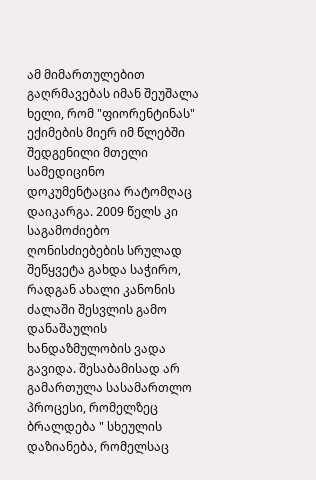ამ მიმართულებით გაღრმავებას იმან შეუშალა ხელი, რომ "ფიორენტინას" ექიმების მიერ იმ წლებში შედგენილი მთელი სამედიცინო დოკუმენტაცია რატომღაც დაიკარგა. 2009 წელს კი საგამოძიებო ღონისძიებების სრულად შეწყვეტა გახდა საჭირო, რადგან ახალი კანონის ძალაში შესვლის გამო დანაშაულის ხანდაზმულობის ვადა გავიდა. შესაბამისად არ გამართულა სასამართლო პროცესი, რომელზეც ბრალდება " სხეულის დაზიანება, რომელსაც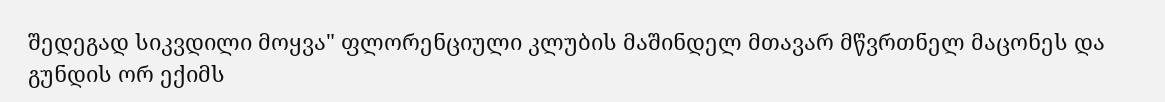შედეგად სიკვდილი მოყვა" ფლორენციული კლუბის მაშინდელ მთავარ მწვრთნელ მაცონეს და გუნდის ორ ექიმს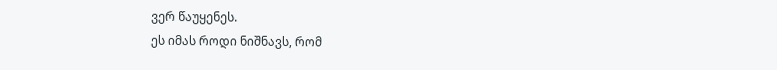ვერ წაუყენეს.
ეს იმას როდი ნიშნავს, რომ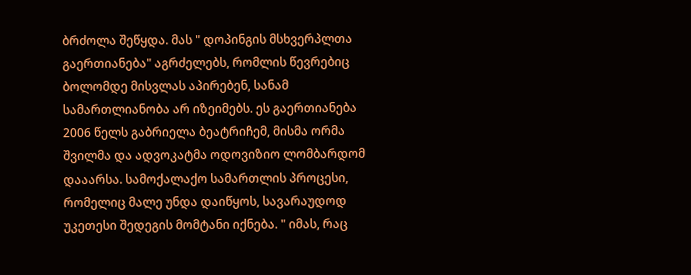ბრძოლა შეწყდა. მას " დოპინგის მსხვერპლთა გაერთიანება" აგრძელებს, რომლის წევრებიც ბოლომდე მისვლას აპირებენ, სანამ სამართლიანობა არ იზეიმებს. ეს გაერთიანება 2006 წელს გაბრიელა ბეატრიჩემ, მისმა ორმა შვილმა და ადვოკატმა ოდოვიზიო ლომბარდომ დააარსა. სამოქალაქო სამართლის პროცესი, რომელიც მალე უნდა დაიწყოს, სავარაუდოდ უკეთესი შედეგის მომტანი იქნება. " იმას, რაც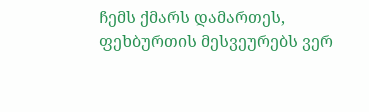ჩემს ქმარს დამართეს, ფეხბურთის მესვეურებს ვერ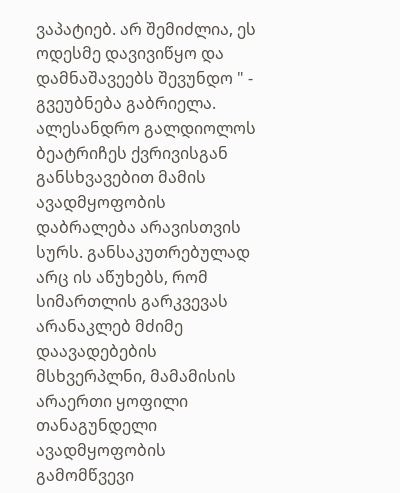ვაპატიებ. არ შემიძლია, ეს ოდესმე დავივიწყო და დამნაშავეებს შევუნდო " - გვეუბნება გაბრიელა.
ალესანდრო გალდიოლოს ბეატრიჩეს ქვრივისგან განსხვავებით მამის ავადმყოფობის დაბრალება არავისთვის სურს. განსაკუთრებულად არც ის აწუხებს, რომ სიმართლის გარკვევას არანაკლებ მძიმე დაავადებების მსხვერპლნი, მამამისის არაერთი ყოფილი თანაგუნდელი ავადმყოფობის გამომწვევი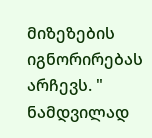მიზეზების იგნორირებას არჩევს. " ნამდვილად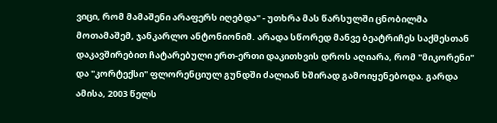ვიცი, რომ მამაშენი არაფერს იღებდა" - უთხრა მას წარსულში ცნობილმა მოთამაშემ, ჯანკარლო ანტონიონიმ. არადა სწორედ მანვე ბეატრიჩეს საქმესთან დაკავშირებით ჩატარებული ერთ-ერთი დაკითხვის დროს აღიარა, რომ "მიკორენი" და "კორტექსი" ფლორენციულ გუნდში ძალიან ხშირად გამოიყენებოდა. გარდა ამისა, 2003 წელს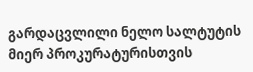გარდაცვლილი ნელო სალტუტის მიერ პროკურატურისთვის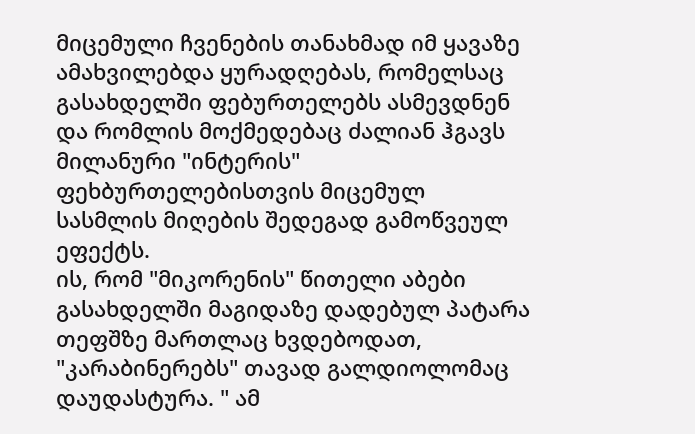მიცემული ჩვენების თანახმად იმ ყავაზე ამახვილებდა ყურადღებას, რომელსაც გასახდელში ფებურთელებს ასმევდნენ და რომლის მოქმედებაც ძალიან ჰგავს მილანური "ინტერის" ფეხბურთელებისთვის მიცემულ სასმლის მიღების შედეგად გამოწვეულ ეფექტს.
ის, რომ "მიკორენის" წითელი აბები გასახდელში მაგიდაზე დადებულ პატარა თეფშზე მართლაც ხვდებოდათ, "კარაბინერებს" თავად გალდიოლომაც დაუდასტურა. " ამ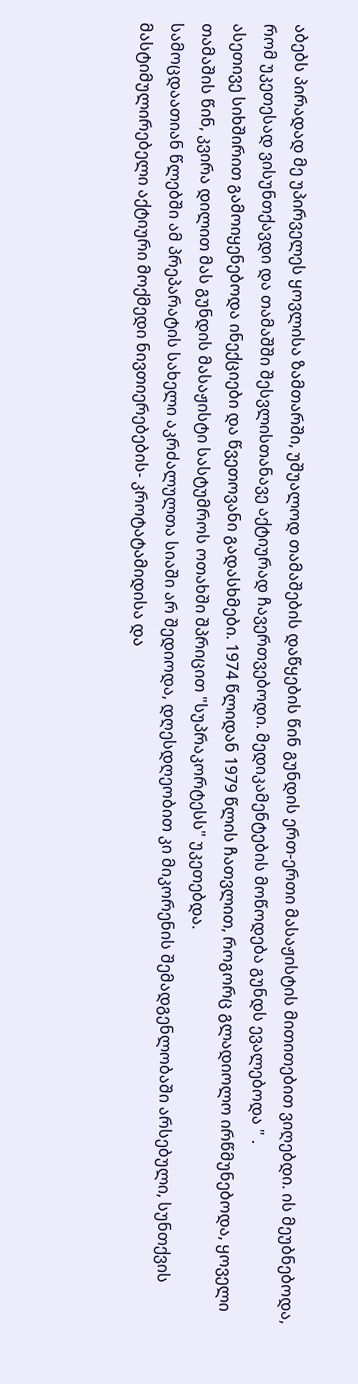აბებს პირადად მე უპირველეს ყოვლისა ზამთარში, უშუალოდ თამაშების დაწყების წინ გუნდის ერთ-ერთი მასაჟისტის მითითებით ვიღებდი. ის მეუბნებოდა, რომ უკეთესად ვისუნთქავდი და თამაშში შესვლისთანავე აქტიურად ჩავერთვებოდი. მედიკამენტების მოწოდება გუნდს ევალებოდა " .
ასეთივე სიხშირით გამოიყენებოდა ინექციები და წვეთოვანი გადასხმები. 1974 წლიდან 1979 წლის ჩათვლით, როგორც გლადიოლო ირწმუნებოდა, ყოველი თამაშის წინ, კვირა დილით მას გუნდის მასაჟისტი სასტუმროს ოთახში შპრიცით "სუპრაკორტესს" უკეთებდა.
სამოცდაათიან წლებში ამ პრეპარატის სახელი აკრძალულთა სიაში არ შედიოდა, დღესდღეობით კი მიკორენის შემადგენლობაში არსებული, სუნთქვის მასტიმულირებელი აქტიური მოქმედი ნივთიერებების- კროტატამიდისა და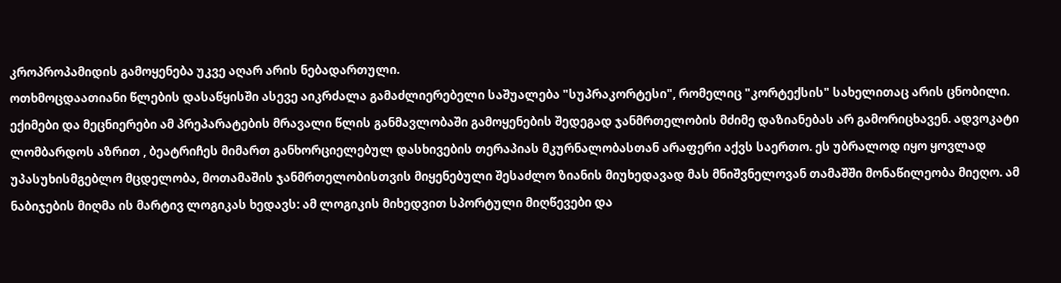კროპროპამიდის გამოყენება უკვე აღარ არის ნებადართული.
ოთხმოცდაათიანი წლების დასაწყისში ასევე აიკრძალა გამაძლიერებელი საშუალება "სუპრაკორტესი", რომელიც "კორტექსის" სახელითაც არის ცნობილი. ექიმები და მეცნიერები ამ პრეპარატების მრავალი წლის განმავლობაში გამოყენების შედეგად ჯანმრთელობის მძიმე დაზიანებას არ გამორიცხავენ. ადვოკატი ლომბარდოს აზრით , ბეატრიჩეს მიმართ განხორციელებულ დასხივების თერაპიას მკურნალობასთან არაფერი აქვს საერთო. ეს უბრალოდ იყო ყოვლად უპასუხისმგებლო მცდელობა, მოთამაშის ჯანმრთელობისთვის მიყენებული შესაძლო ზიანის მიუხედავად მას მნიშვნელოვან თამაშში მონაწილეობა მიეღო. ამ ნაბიჯების მიღმა ის მარტივ ლოგიკას ხედავს: ამ ლოგიკის მიხედვით სპორტული მიღწევები და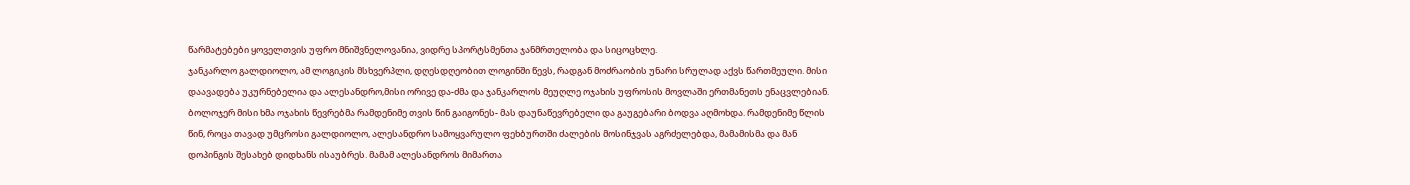წარმატებები ყოველთვის უფრო მნიშვნელოვანია, ვიდრე სპორტსმენთა ჯანმრთელობა და სიცოცხლე.
ჯანკარლო გალდიოლო, ამ ლოგიკის მსხვერპლი, დღესდღეობით ლოგინში წევს, რადგან მოძრაობის უნარი სრულად აქვს წართმეული. მისი დაავადება უკურნებელია და ალესანდრო,მისი ორივე და-ძმა და ჯანკარლოს მეუღლე ოჯახის უფროსის მოვლაში ერთმანეთს ენაცვლებიან. ბოლოჯერ მისი ხმა ოჯახის წევრებმა რამდენიმე თვის წინ გაიგონეს- მას დაუნაწევრებელი და გაუგებარი ბოდვა აღმოხდა. რამდენიმე წლის წინ, როცა თავად უმცროსი გალდიოლო, ალესანდრო სამოყვარულო ფეხბურთში ძალების მოსინჯვას აგრძელებდა, მამამისმა და მან დოპინგის შესახებ დიდხანს ისაუბრეს. მამამ ალესანდროს მიმართა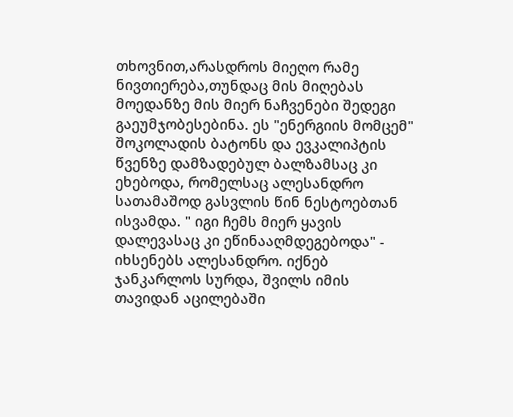თხოვნით,არასდროს მიეღო რამე ნივთიერება,თუნდაც მის მიღებას მოედანზე მის მიერ ნაჩვენები შედეგი გაეუმჯობესებინა. ეს "ენერგიის მომცემ" შოკოლადის ბატონს და ევკალიპტის წვენზე დამზადებულ ბალზამსაც კი ეხებოდა, რომელსაც ალესანდრო სათამაშოდ გასვლის წინ ნესტოებთან ისვამდა. " იგი ჩემს მიერ ყავის დალევასაც კი ეწინააღმდეგებოდა" - იხსენებს ალესანდრო. იქნებ ჯანკარლოს სურდა, შვილს იმის თავიდან აცილებაში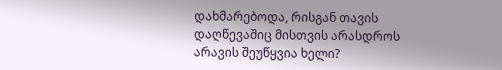დახმარებოდა, რისგან თავის დაღწევაშიც მისთვის არასდროს არავის შეუწყვია ხელი?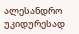ალესანდრო უკიდურესად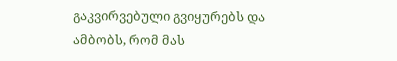გაკვირვებული გვიყურებს და ამბობს, რომ მას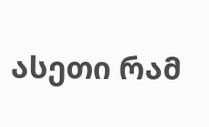ასეთი რამ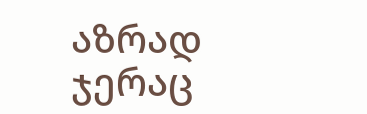აზრად ჯერაც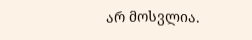არ მოსვლია.